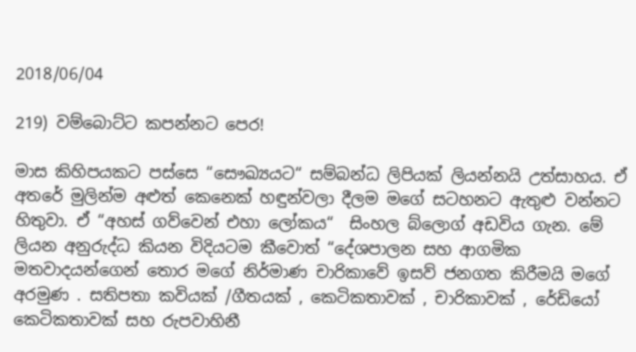2018/06/04

219) වම්බොට්ට කපන්නට පෙර!

මාස කිහිපයකට පස්සෙ “සෞඛ්‍යයට“ සම්බන්ධ ලිපියක් ලියන්නයි උත්සාහය. ඒ අතරේ මුලින්ම අළුත් කෙනෙක් හඳුන්වලා දීලම මගේ සටහනට ඇතුළු වන්නට හිතුවා. ඒ “අහස් ගව්වෙන් එහා ලෝකය“  සිංහල බ්ලොග් අඩවිය ගැන. මේ ලියන අනුරුද්ධ කියන විදියටම කීවොත් “දේශපාලන සහ ආගමික මතවාදයන්ගෙන් තොර මගේ නිර්මාණ චාරිකාවේ ඉසව් ජනගත කිරීමයි මගේ අරමුණ . සතිපතා කවියක් /ගීතයක් , කෙටිකතාවක් , චාරිකාවක් , රේඩියෝ කෙටිකතාවක් සහ රුපවාහිනී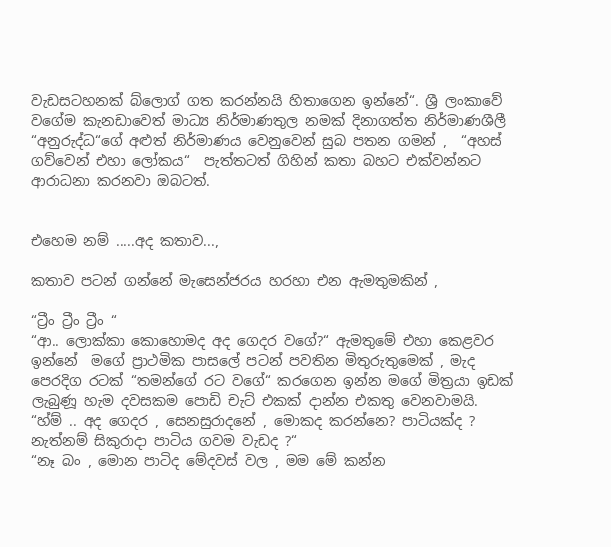වැඩසටහනක් බ්ලොග් ගත කරන්නයි හිතාගෙන ඉන්නේ“. ශ්‍රී ලංකාවේ වගේම කැනඩාවෙත් මාධ්‍ය නිර්මාණතුල නමක් දිනාගත්ත නිර්මාණශීලී “අනුරුද්ධ“ගේ අළුත් නිර්මාණය වෙනුවෙන් සුබ පතන ගමන් ,  “අහස් ගව්වෙන් එහා ලෝකය“  පැත්තටත් ගිහින් කතා බහට එක්වන්නට ආරාධනා කරනවා ඔබටත්.


එහෙම නම් .....අද කතාව...,

කතාව පටන් ගන්නේ මැසෙන්ජරය හරහා එන ඇමතුමකින් ,

“ට්‍රීං ට්‍රීං ට්‍රීං “
“ආ.. ලොක්කා කොහොමද අද ගෙදර වගේ?“ ඇමතුමේ එහා කෙළවර ඉන්නේ  මගේ ප්‍රාථමික පාසලේ පටන් පවතින මිතුරුතුමෙක් , මැද පෙරදිග රටක් “තමන්ගේ රට වගේ“ කරගෙන ඉන්න මගේ මිත්‍රයා ඉඩක් ලැබුණූ හැම දවසකම පොඩි චැට් එකක් දාන්න එකතු වෙනවාමයි.
“හ්ම් .. අද ගෙදර , සෙනසුරාදනේ , මොකද කරන්නෙ? පාටියක්ද ? නැත්නම් සිකුරාදා පාටිය ගවම වැඩද ?“
“නෑ බං , මොන පාටිද මේදවස් වල , මම මේ කන්න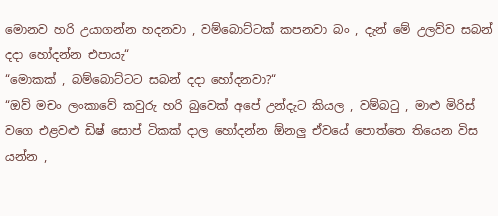මොනව හරි උයාගන්න හදනවා , වම්බොට්ටක් කපනවා බං , දැන් මේ උලව්ව සබන් දදා හෝදන්න එපායැ“
“මොකක් , බම්බොට්ටට සබන් දදා හෝදනවා?“
“ඔව් මචං ලංකාවේ කවුරු හරි බුවෙක් අපේ උන්දැට කියල , වම්බටු , මාළු මිරිස් වගෙ එළවළු ඩිෂ් සොප් ටිකක් දාල හෝදන්න ඕනලු ඒවයේ පොත්තෙ තියෙන විස යන්න ,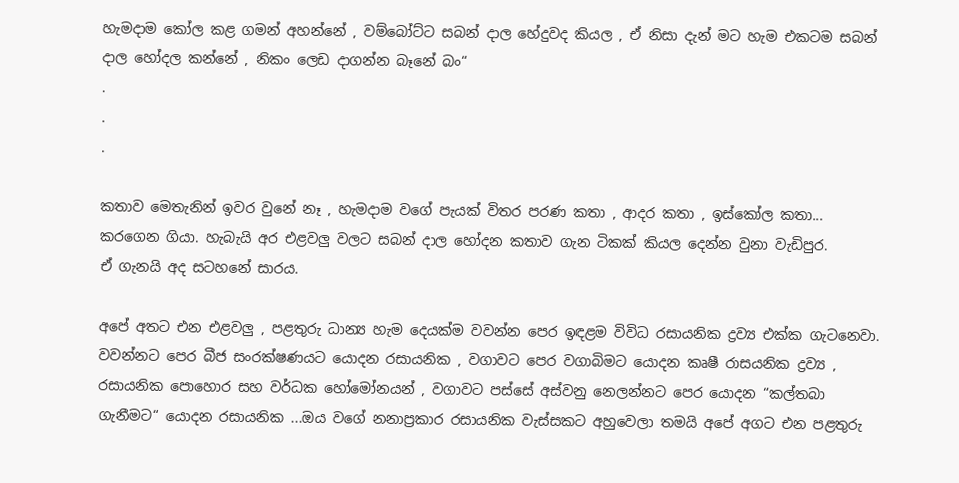හැමදාම කෝල කළ ගමන් අහන්නේ , වම්බෝට්ට සබන් දාල හේදුවද කියල , ඒ නිසා දැන් මට හැම එකටම සබන් දාල හෝදල කන්නේ , නිකං ලෙඩ දාගන්න බෑනේ බං“
.
.
.

කතාව මෙතැනින් ඉවර වුනේ නෑ , හැමදාම වගේ පැයක් විතර පරණ කතා , ආදර කතා , ඉස්කෝල කතා... කරගෙන ගියා. හැබැයි අර එළවලු වලට සබන් දාල හෝදන කතාව ගැන ටිකක් කියල දෙන්න වුනා වැඩිපුර.
ඒ ගැනයි අද සටහනේ සාරය.

අපේ අතට එන එළවලු , පළතුරු ධාන්‍ය හැම දෙයක්ම වවන්න පෙර ඉඳළම විවිධ රසායනික ද්‍රව්‍ය එක්ක ගැටනෙවා. වවන්නට පෙර බීජ සංරක්ෂණයට යොදන රසායනික , වගාවට පෙර වගාබිමට යොදන කෘෂී රාසයනික ද්‍රව්‍ය , රසායනික පොහොර සහ වර්ධක හෝමෝනයන් , වගාවට පස්සේ අස්වනු නෙලන්නට පෙර යොදන “කල්තබා ගැනීමට“ යොදන රසායනික ...ඔය වගේ නනාප්‍රකාර රසායනික වැස්සකට අහුවෙලා තමයි අපේ අගට එන පළතුරු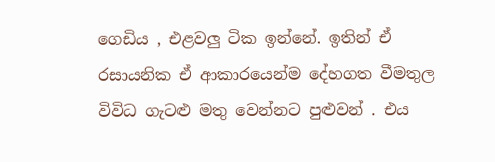ගෙඩිය , එළවලු ටික ඉන්නේ. ඉතින් ඒ රසායනික ඒ ආකාරයෙන්ම දේහගත වීමතුල විවිධ ගැටළු මතු වෙන්නට පුළුවන් . එය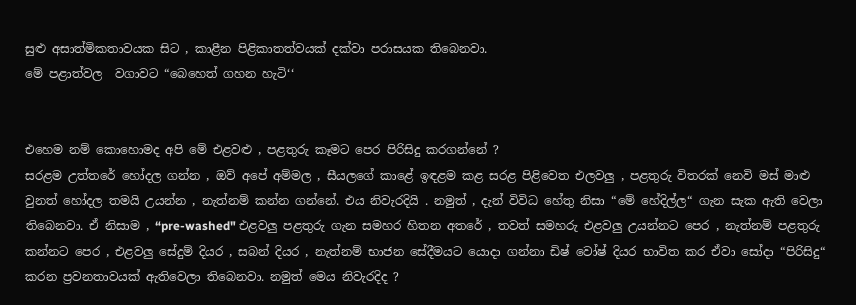සුළු අසාත්මිකතාවයක සිට , කාළීන පිළිකාතත්වයක් දක්වා පරාසයක තිබෙනවා.
මේ පළාත්වල  වගාවට “බෙහෙත් ගහන හැටි‘‘


එහෙම නම් කොහොමද අපි මේ එළවළු , පළතුරු කෑමට පෙර පිරිසිදු කරගන්නේ ?
සරළම උත්තරේ හෝදල ගන්න , ඔව් අපේ අම්මල , සීයලගේ කාළේ ඉඳළම කළ සරළ පිළිවෙත එලවලු , පළතුරු විතරක් නෙවි මස් මාළු වුනත් හෝදල තමයි උයන්න , නැත්නම් කන්න ගන්නේ. එය නිවැරදියි . නමුත් , දැන් විවිධ හේතු නිසා “මේ හේදිල්ල“ ගැන සැක ඇති වෙලා තිබෙනවා. ඒ නිසාම , “pre-washed" එළවලු පළතුරු ගැන සමහර හිතන අතරේ , තවත් සමහරු එළවලු උයන්නට පෙර , නැත්නම් පළතුරු කන්නට පෙර , එළවලු සේදුම් දියර , සබන් දියර , නැත්නම් භාජන සේදීමයට යොදා ගන්නා ඩිෂ් වෝෂ් දියර භාවිත කර ඒවා සෝදා “පිරිසිදු“ කරන ප්‍රවනතාවයක් ඇතිවෙලා තිබෙනවා. නමුත් මෙය නිවැරදිද ?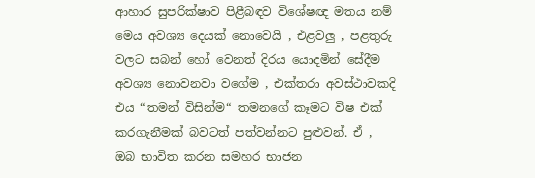ආහාර සුපරික්ෂාව පිළීබඳව විශේෂඥ මතය නම් මෙය අවශ්‍ය දෙයක් නොවෙයි , එළවලු , පළතුරු වලට සබන් හෝ වෙනත් දිරය යොදමින් සේදීම අවශ්‍ය නොවනවා වගේම , එක්තරා අවස්ථාවකදි එය “තමන් විසින්ම“ තමනගේ කෑමට විෂ එක් කරගැනීමක් බවටත් පත්වන්නට පුළුවන්. ඒ , ඔබ භාවිත කරන සමහර භාජන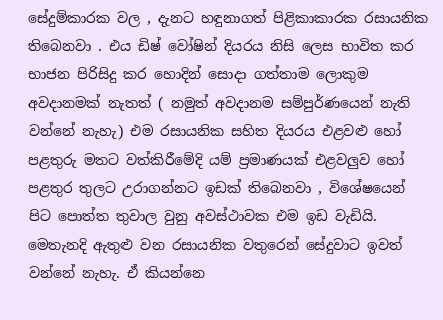සේදුම්කාරක වල , දැනට හඳුනාගත් පිළිකාකාරක රසායනික තිබෙනවා . එය ඩිෂ් වෝෂින් දියරය නිසි ලෙස භාවිත කර භාජන පිරිසිදු කර හොදින් සොදා ගත්තාම ලොකුම අවදානමක් නැතත් ( නමුත් අවදානම සම්පුර්ණයෙන් නැති වන්නේ නැහැ) එම රසායනික සහිත දියරය එළවළු හෝ පළතුරු මතට වත්කිරීමේදි යම් ප්‍රමාණයක් එළවලුව හෝ පළතුර තුලට උරාගන්නට ඉඩක් තිබෙනවා , විශේෂයෙන් පිට පොත්ත තුවාල වුනු අවස්ථාවක එම ඉඩ වැඩියි. මෙතැනදි ඇතුළු වන රසායනික වතුරෙන් සේදුවාට ඉවත් වන්නේ නැහැ. ඒ කියන්නෙ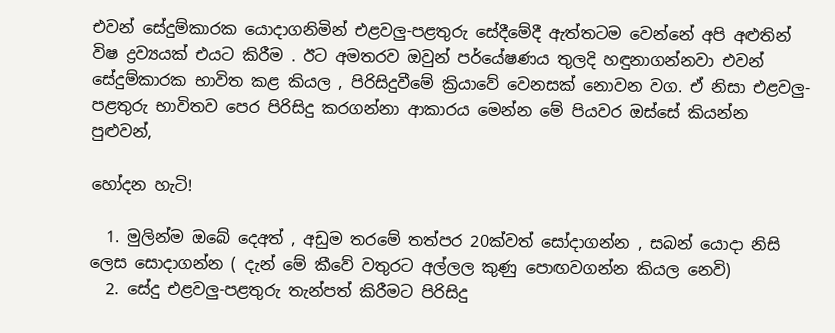එවන් සේදුම්කාරක යොදාගනිමින් එළවලු-පළතුරු සේදීමේදී ඇත්තටම වෙන්නේ අපි අළුතින් විෂ ද්‍රව්‍යයක් එයට කිරීම . ඊට අමතරව ඔවුන් පර්යේෂණය තුලදි හඳුනාගන්නවා එවන් සේදුම්කාරක භාවිත කළ කියල , පිරිසිදුවීමේ ක්‍රියාවේ වෙනසක් නොවන වග. ඒ නිසා එළවලු-පළතුරු භාවිතව පෙර පිරිසිදු කරගන්නා ආකාරය මෙන්න මේ පියවර ඔස්සේ කියන්න පුළුවන්,

හෝදන හැටි!

  1. මුලින්ම ඔබේ දෙඅත් , අඩුම තරමේ තත්පර 20ක්වත් සෝදාගන්න , සබන් යොදා නිසි ලෙස සොදාගන්න ( දැන් මේ කීවේ වතුරට අල්ලල කුණු පොඟවගන්න කියල නෙවි)
  2. සේදු එළවලු-පළතුරු තැන්පත් කිරීමට පිරිසිදු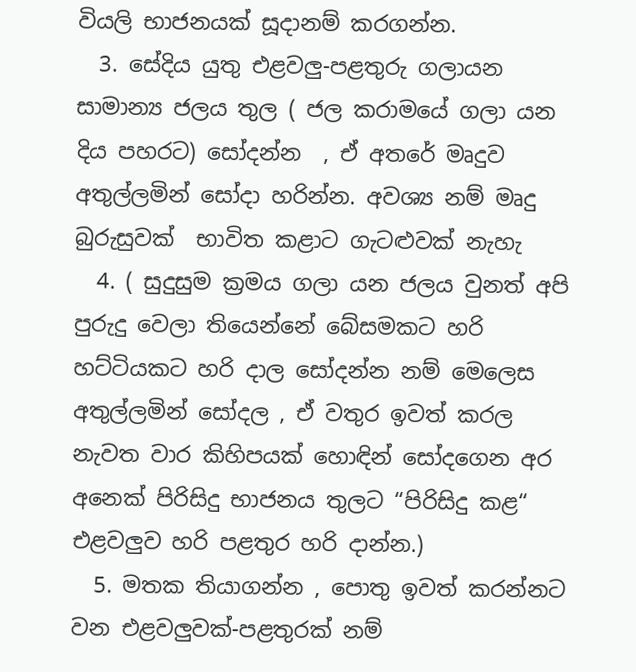වියලි භාජනයක් සූදානම් කරගන්න.
  3. සේදිය යුතු එළවලු-පළතුරු ගලායන සාමාන්‍ය ජලය තුල ( ජල කරාමයේ ගලා යන දිය පහරට) සෝදන්න  , ඒ අතරේ මෘදුව අතුල්ලමින් සෝදා හරින්න. අවශ්‍ය නම් මෘදු බුරුසුවක්  භාවිත කළාට ගැටළුවක් නැහැ
  4. ( සුදුසුම ක්‍රමය ගලා යන ජලය වුනත් අපි පුරුදු වෙලා තියෙන්නේ බේසමකට හරි හට්ටියකට හරි දාල සෝදන්න නම් මෙලෙස අතුල්ලමින් සෝදල , ඒ වතුර ඉවත් කරල නැවත වාර කිහිපයක් හොඳින් සෝදගෙන අර අනෙක් පිරිසිදු භාජනය තුලට “පිරිසිදු කළ“ එළවලුව හරි පළතුර හරි දාන්න.)
  5. මතක තියාගන්න , පොතු ඉවත් කරන්නට වන එළවලුවක්-පළතුරක් නම්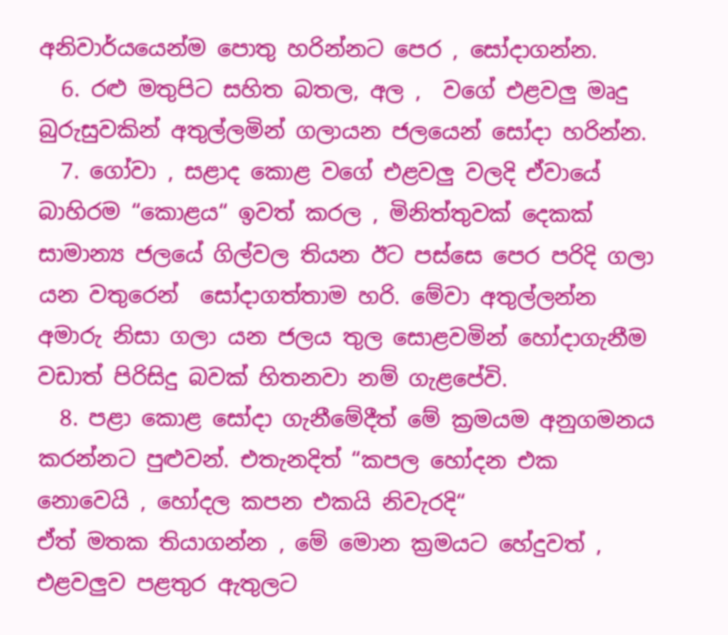අනිවාර්යයෙන්ම පොතු හරින්නට පෙර , සෝදාගන්න.
  6. රළු මතුපිට සහිත බතල, අල ,  වගේ එළවලු මෘදු බුරුසුවකින් අතුල්ලමින් ගලායන ජලයෙන් සෝදා හරින්න.
  7. ගෝවා , සළාද කොළ වගේ එළවලු වලදි ඒවායේ බාහිරම “කොළය“ ඉවත් කරල , මිනිත්තුවක් දෙකක් සාමාන්‍ය ජලයේ ගිල්වල තියන ඊට පස්සෙ පෙර පරිදි ගලා යන වතුරෙන්  සෝදාගත්තාම හරි. මේවා අතුල්ලන්න අමාරු නිසා ගලා යන ජලය තුල සොළවමින් හෝදාගැනීම වඩාත් පිරිසිදු බවක් හිතනවා නම් ගැළපේවි.
  8. පළා කොළ සෝදා ගැනීමේදීත් මේ ක්‍රමයම අනුගමනය කරන්නට පුළුවන්. එතැනදිත් “කපල හෝදන එක නොවෙයි , හෝදල කපන එකයි නිවැරදි“
ඒත් මතක තියාගන්න , මේ මොන ක්‍රමයට හේදුවත් , එළවලුව පළතුර ඇතුලට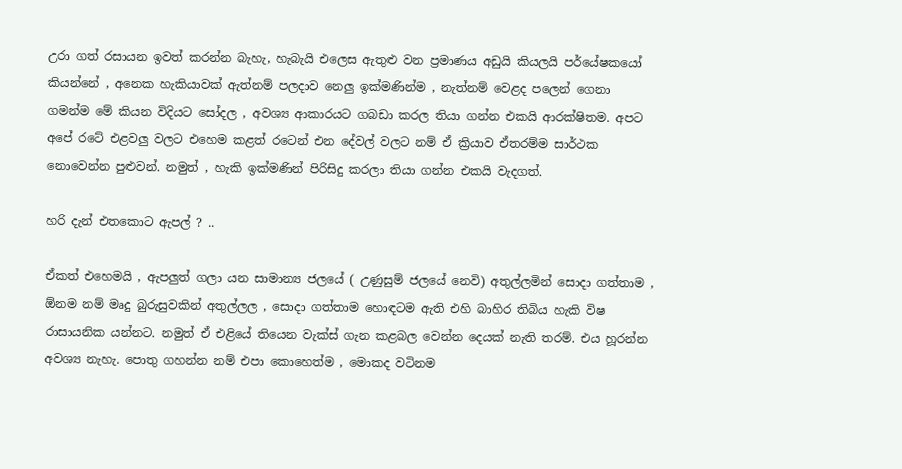උරා ගත් රසායන ඉවත් කරන්න බැහැ, හැබැයි එලෙස ඇතුළු වන ප්‍රමාණය අඩුයි කියලයි පර්යේෂකයෝ කියන්නේ , අනෙක හැකියාවක් ඇත්නම් පලදාව නෙලු ඉක්මණින්ම , නැත්නම් වෙළද පලෙන් ගෙනා ගමන්ම මේ කියන විදියට සෝදල , අවශ්‍ය ආකාරයට ගබඩා කරල තියා ගන්න එකයි ආරක්ෂිතම. අපට අපේ රටේ එළවලු වලට එහෙම කළත් රටෙන් එන දේවල් වලට නම් ඒ ක්‍රියාව ඒතරම්ම සාර්ථක නොවෙන්න පුළුවන්. නමුත් , හැකි ඉක්මණින් පිරිසිදු කරලා තියා ගන්න එකයි වැදගත්.

හරි දැන් එතකොට ඇපල් ? ..

ඒකත් එහෙමයි , ඇපලුත් ගලා යන සාමාන්‍ය ජලයේ ( උණුසුම් ජලයේ නෙවි) අතුල්ලමින් සොදා ගත්තාම , ඕනම නම් මෘදු බුරුසුවකින් අතුල්ලල , සොදා ගත්තාම හොඳටම ඇති එහි බාහිර තිබිය හැකි විෂ රාසායනික යන්නට. නමුත් ඒ එළියේ තියෙන වැක්ස් ගැන කළබල වෙන්න දෙයක් නැති තරම්. එය හූරන්න අවශ්‍ය නැහැ. පොතු ගහන්න නම් එපා කොහෙත්ම , මොකද වටිනම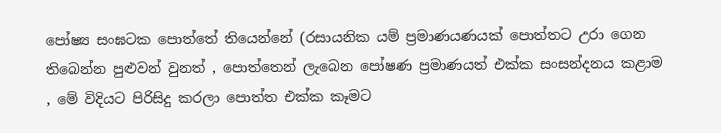පෝෂ්‍ය සංඝටක පොත්තේ තියෙන්නේ (රසායනික යම් ප්‍රමාණයණයක් පොත්තට උරා ගෙන තිබෙන්න පුළුවන් වුනත් , පොත්තෙන් ලැබෙන පෝෂණ ප්‍රමාණයත් එක්ක සංසන්දනය කළාම , මේ විදියට පිරිසිදු කරලා පොත්ත එක්ක කෑමට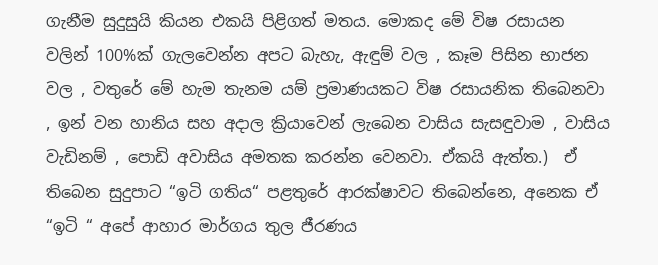ගැනීම සුදුසුයි කියන එකයි පිළිගත් මතය. මොකද මේ විෂ රසායන වලින් 100%ක් ගැලවෙන්න අපට බැහැ, ඇඳුම් වල , කෑම පිසින භාජන වල , වතුරේ මේ හැම තැනම යම් ප්‍රමාණයකට විෂ රසායනික තිබෙනවා , ඉන් වන හානිය සහ අදාල ක්‍රියාවෙන් ලැබෙන වාසිය සැසඳුවාම , වාසිය වැඩිනම් , පොඩි අවාසිය අමතක කරන්න වෙනවා. ඒකයි ඇත්ත.)  ඒ තිබෙන සුදුපාට “ඉටි ගතිය“ පළතුරේ ආරක්ෂාවට තිබෙන්නෙ, අනෙක ඒ “ඉටි “ අපේ ආහාර මාර්ගය තුල ජීරණය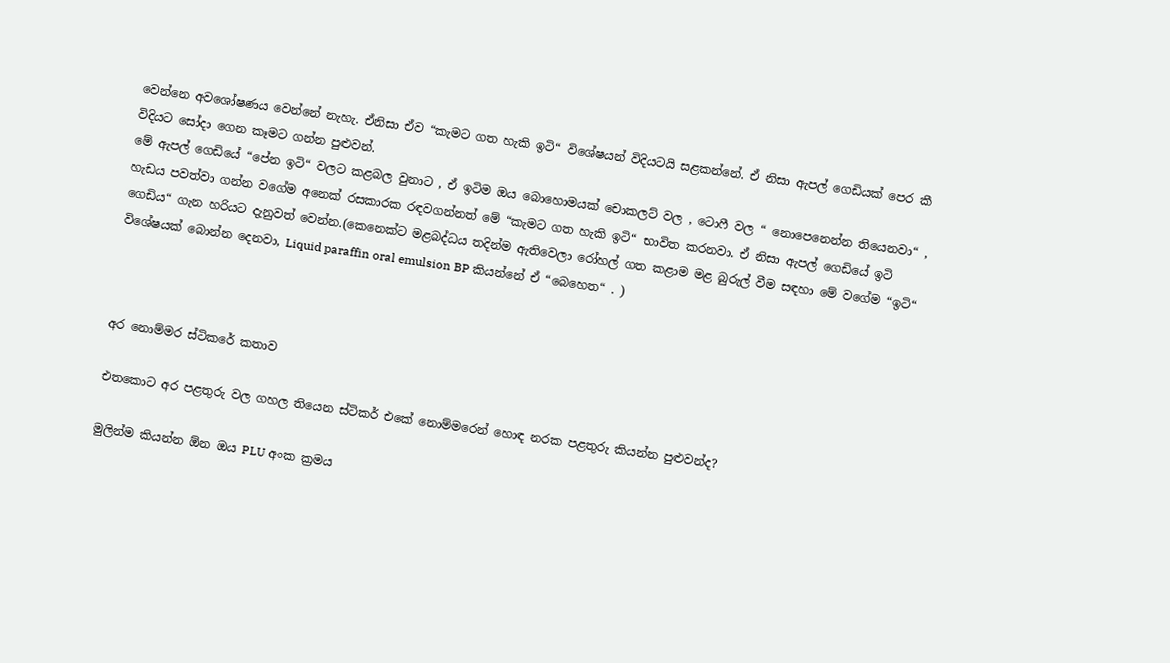වෙන්නෙ අවශෝෂණය වෙන්නේ නැහැ. ඒනිසා ඒව “කැමට ගත හැකි ඉටි“ විශේෂයන් විදියටයි සළකන්නේ. ඒ නිසා ඇපල් ගෙඩියක් පෙර කී විදියට සෝදා ගෙන කෑමට ගන්න පුළුවන්.
මේ ඇපල් ගෙඩියේ “පේන ඉටි“ වලට කළබල වුනාට , ඒ ඉටිම ඔය බොහොමයක් චොකලට් වල , ටොෆී වල “ නොපෙනෙන්න තියෙනවා“ , හැඩය පවත්වා ගන්න වගේම අනෙක් රසකාරක රඳවගන්නත් මේ “කැමට ගත හැකි ඉටි“ භාවිත කරනවා. ඒ නිසා ඇපල් ගෙඩියේ ඉටි ගෙඩිය“ ගැන හරියට දැනුවත් වෙන්න.(කෙනෙක්ට මළබද්ධය තදින්ම ඇතිවෙලා රෝහල් ගත කළාම මළ බුරුල් වීම සඳහා මේ වගේම “ඉටි“ විශේෂයක් බොන්න දෙනවා, Liquid paraffin oral emulsion BP කියන්නේ ඒ “බෙහෙත“ . )



අර නොම්මර ස්ටිකරේ කතාව

එතකොට අර පළතුරු වල ගහල තියෙන ස්ටිකර් එකේ නොම්මරෙන් හොඳ නරක පළතුරු කියන්න පුළුවන්ද?

මුලින්ම කියන්න ඕන ඔය PLU අංක ක්‍රමය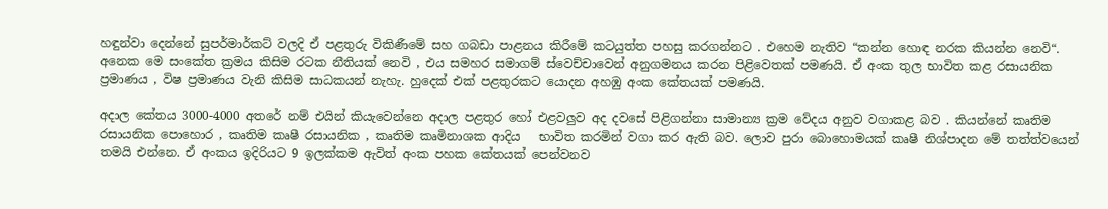හඳුන්වා දෙන්නේ සුපර්මාර්කට් වලදි ඒ පළතුරු විකිණීමේ සහ ගබඩා පාළනය කිරීමේ කටයුත්ත පහසු කරගන්නට . එහෙම නැතිව “කන්න හොඳ නරක කියන්න නෙවි“.  අනෙක මෙ සංකේත ක්‍රමය කිසිම රටක නීතියක් නෙවි , එය සමහර සමාගම් ස්වෙච්චාවෙන් අනුගමනය කරන පිළිවෙතක් පමණයි. ඒ අංක තුල භාවිත කළ රසායනික ප්‍රමාණය , විෂ ප්‍රමාණය වැනි කිසිම සාධකයන් නැහැ. හුදෙක් එක් පළතුරකට යොදන අහඹු අංක කේතයක් පමණයි.

අදාල කේතය 3000-4000 අතරේ නම් එයින් කියැවෙන්නෙ අදාල පළතුර හෝ එළවලුව අද දවසේ පිළිගන්නා සාමාන්‍ය ක්‍රම වේදය අනුව වගාකළ බව . කියන්නේ කෘතිම රසායනික පොහොර , කෘතිම කෘෂී රසායනික , කෘතිම කෘමිනාශක ආදිය   භාවිත කරමින් වගා කර ඇති බව. ලොව පුරා බොහොමයක් කෘෂී නිශ්පාදන මේ තත්ත්වයෙන් තමයි එන්නෙ. ඒ අංකය ඉදිරියට 9 ඉලක්කම ඇවිත් අංක පහක කේතයක් පෙන්වනව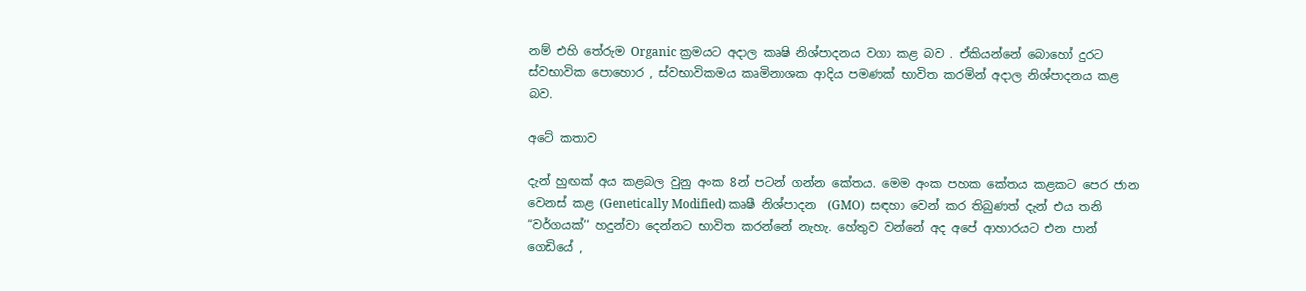නම් එහි තේරුම Organic ක්‍රමයට අදාල කෘෂි නිශ්පාදනය වගා කළ බව . ඒකියන්නේ බොහෝ දුරට ස්වභාවික පොහොර , ස්වභාවිකමය කෘමිනාශක ආදිය පමණක් භාවිත කරමින් අදාල නිශ්පාදනය කළ බව.

අටේ කතාව

දැන් හුඟක් අය කළබල වුනු අංක 8න් පටන් ගන්න කේතය. මෙම අංක පහක කේතය කළකට පෙර ජාන වෙනස් කළ (Genetically Modified) කෘෂී නිශ්පාදන  (GMO)  සඳහා වෙන් කර තිබුණත් දැන් එය තනි “වර්ගයක්‘‘ හදුන්වා දෙන්නට භාවිත කරන්නේ නැහැ. හේතුව වන්නේ අද අපේ ආහාරයට එන පාන් ගෙඩියේ ,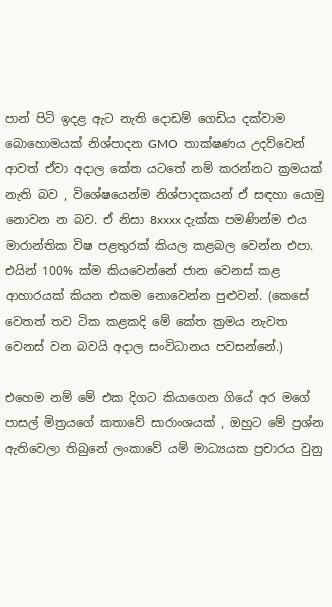පාන් පිටි ඉදළ ඇට නැති දොඩම් ගෙඩිය දක්වාම බොහොමයක් නිශ්පාදන GMO  තාක්ෂණය උදව්වෙන් ආවත් ඒවා අදාල කේත යටතේ නම් කරන්නට ක්‍රමයක් නැති බව , විශේෂයෙන්ම නිශ්පාදකයන් ඒ සඳහා යොමු නොවන න බව. ඒ නිසා 8xxxx දැක්ක පමණින්ම එය මාරාන්තික විෂ පළතුරක් කියල කළබල වෙන්න එපා. එයින් 100% ක්ම කියවෙන්නේ ජාන වෙනස් කළ ආහාරයක් කියන එකම නොවෙන්න පුළුවන්. (කෙසේ වෙතත් තව ටික කළකදි මේ කේත ක්‍රමය නැවත වෙනස් වන බවයි අදාල සංවිධානය පවසන්නේ.)

එහෙම නම් මේ එක දිගට කියාගෙන ගියේ අර මගේ පාසල් මිත්‍රයගේ කතාවේ සාරාංශයක් , ඔහුට මේ ප්‍රශ්න ඇතිවෙලා තිබුනේ ලංකාවේ යම් මාධ්‍යයක ප්‍රචාරය වුනු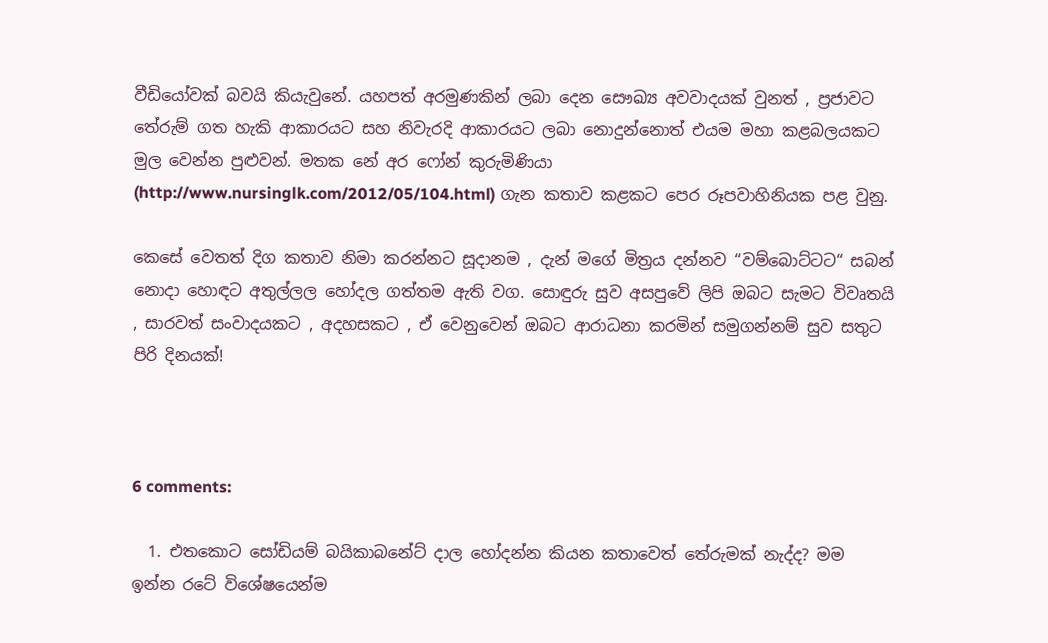වීඩියෝවක් බවයි කියැවුනේ. යහපත් අරමුණකින් ලබා දෙන සෞඛ්‍ය අවවාදයක් වුනත් , ප්‍රජාවට තේරුම් ගත හැකි ආකාරයට සහ නිවැරදි ආකාරයට ලබා නොදුන්නොත් එයම මහා කළබලයකට මුල වෙන්න පුළුවන්. මතක නේ අර ෆෝන් කුරුමිණියා (http://www.nursinglk.com/2012/05/104.html) ගැන කතාව කළකට පෙර රූපවාහිනියක පළ වුනු.

කෙසේ වෙතත් දිග කතාව නිමා කරන්නට සූදානම , දැන් මගේ මිත්‍රය දන්නව “වම්බොට්ටට“ සබන් නොදා හොඳට අතුල්ලල හෝදල ගත්තම ඇති වග. සොඳුරු සුව අසපුවේ ලිපි ඔබට සැමට විවෘතයි , සාරවත් සංවාදයකට , අදහසකට , ඒ වෙනුවෙන් ඔබට ආරාධනා කරමින් සමුගන්නම් සුව සතුට පිරි දිනයක්!



6 comments:

  1. එතකොට සෝඩියම් බයිකාබනේට් දාල හෝදන්න කියන කතාවෙත් තේරුමක් නැද්ද? මම ඉන්න රටේ විශේෂයෙන්ම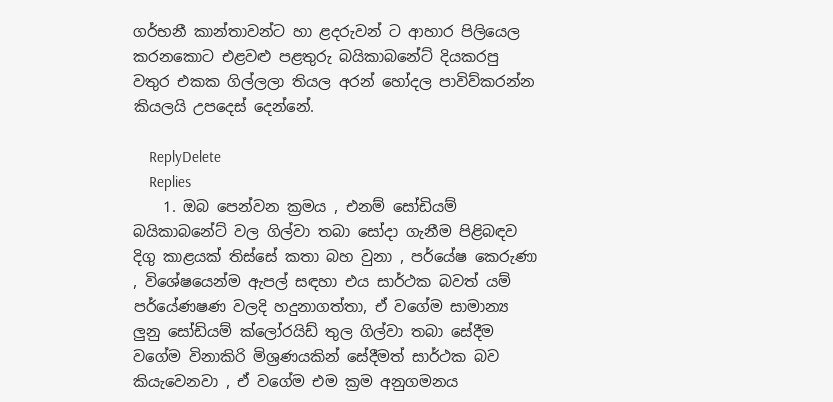ගර්භනී කාන්තාවන්ට හා ළදරුවන් ට ආහාර පිලියෙල කරනකොට එළවළු පළතුරු බයිකාබනේට් දියකරපු වතුර එකක ගිල්ලලා තියල අරන් හෝදල පාවිව්කරන්න කියලයි උපදෙස් දෙන්නේ.

    ReplyDelete
    Replies
    1. ඔබ පෙන්වන ක්‍රමය , එනම් සෝඩියම් බයිකාබනේට් වල ගිල්වා තබා සෝදා ගැනීම පිළිබඳව දිගු කාළයක් තිස්සේ කතා බහ වුනා , පර්යේෂ කෙරුණා , විශේෂයෙන්ම ඇපල් සඳහා එය සාර්ථක බවත් යම් පර්යේණෂණ වලදි හදුනාගත්තා, ඒ වගේම සාමාන්‍ය ලුනු සෝඩියම් ක්ලෝරයිඩ් තුල ගිල්වා තබා සේදීම වගේම විනාකිරි මිශ්‍රණයකින් සේදීමත් සාර්ථක බව කියැවෙනවා , ඒ වගේම එම ක්‍රම අනුගමනය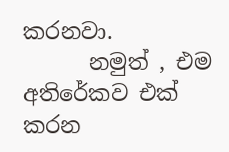කරනවා.
      නමුත් , එම අතිරේකව එක් කරන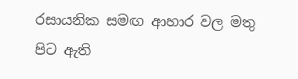රසායනික සමඟ ආහාර වල මතු පිට ඇති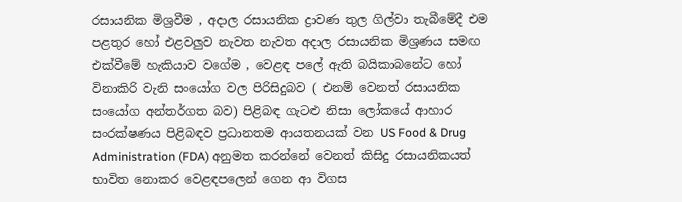රසායනික මිශ්‍රවීම , අදාල රසායනික ද්‍රාවණ තුල ගිල්වා තැබීමේදී එම පළතුර හෝ එළවලුව නැවත නැවත අදාල රසායනික මිශ්‍රණය සමඟ එක්වීමේ හැකියාව වගේම , වෙළඳ පලේ ඇති බයිකාබනේට හෝ විනාකිරි වැනි සංයෝග වල පිරිසිදුබව ( එනම් වෙනත් රසායනික සංයෝග අන්තර්ගත බව) පිළිබඳ ගැටළු නිසා ලෝකයේ ආහාර සංරක්ෂණය පිළිබඳව ප්‍රධානතම ආයතනයක් වන US Food & Drug Administration (FDA) අනුමත කරන්නේ වෙනත් කිසිදු රසායනිකයත් භාවිත නොකර වෙළඳපලෙන් ගෙන ආ විගස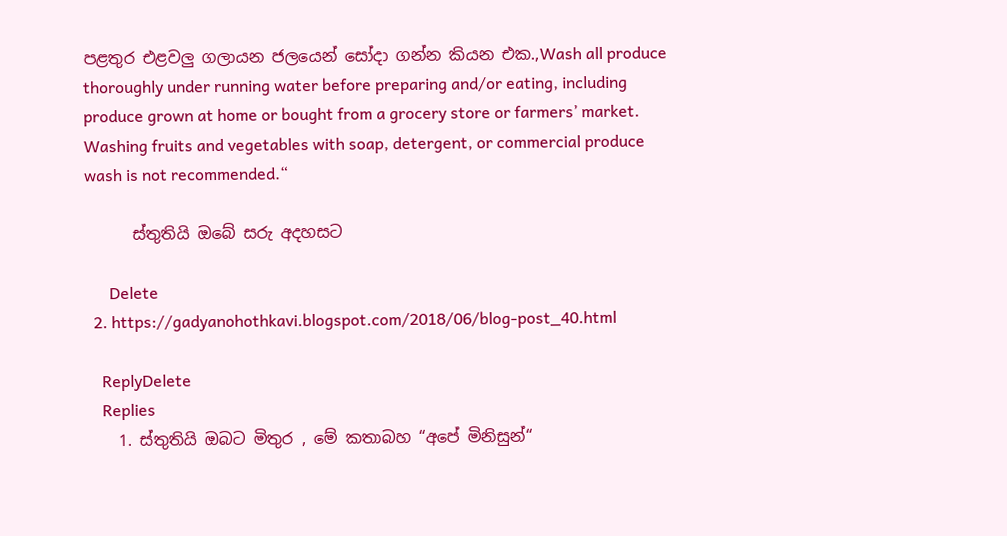පළතුර එළවලු ගලායන ජලයෙන් සෝදා ගන්න කියන එක.,Wash all produce thoroughly under running water before preparing and/or eating, including produce grown at home or bought from a grocery store or farmers’ market. Washing fruits and vegetables with soap, detergent, or commercial produce wash is not recommended.“

      ස්තුතියි ඔබේ සරු අදහසට

      Delete
  2. https://gadyanohothkavi.blogspot.com/2018/06/blog-post_40.html

    ReplyDelete
    Replies
    1. ස්තුතියි ඔබට මිතුර , මේ කතාබහ “අපේ මිනිසුන්“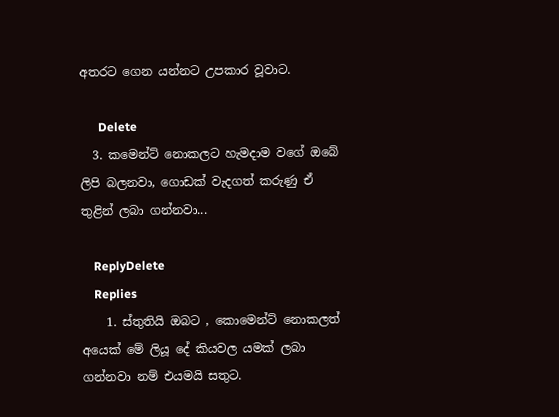අතරට ගෙන යන්නට උපකාර වූවාට.

      Delete
  3. කමෙන්ට් නොකලට හැමදාම වගේ ඔබේ ලිපි බලනවා, ගොඩක් වැදගත් කරුණු ඒ තුළින් ලබා ගන්නවා...

    ReplyDelete
    Replies
    1. ස්තුතියි ඔබට , කොමෙන්ට් නොකලත් අයෙක් මේ ලියූ දේ කියවල යමක් ලබා ගන්නවා නම් එයමයි සතුට.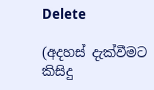Delete

(අදහස් දැක්වීමට කිසිදු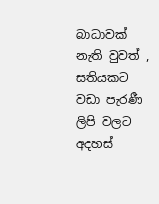බාධාවක් නැති වුවත් , සතියකට වඩා පැරණී ලිපි වලට අදහස්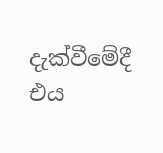දැක්වීමේදී එය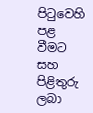පිටුවෙහි පළ වීමට සහ පිළිතුරු ලබා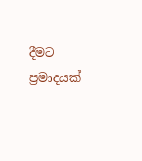දීමට ප්‍රමාදයක්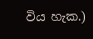විය හැක.)